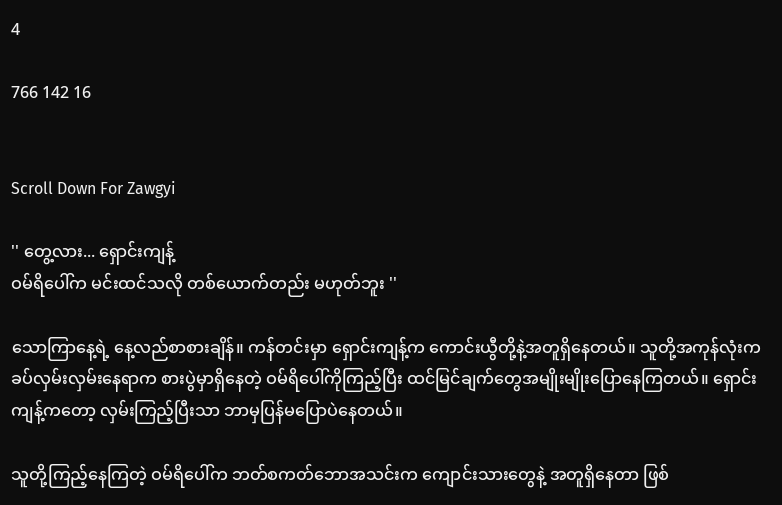4

766 142 16


Scroll Down For Zawgyi

'' တွေ့လား... ရှောင်းကျန့်
ဝမ်ရိပေါ်က မင်းထင်သလို တစ်ယောက်တည်း မဟုတ်ဘူး ''

သောကြာနေ့ရဲ့ နေ့လည်စာစားချိန်။ ကန်တင်းမှာ ရှောင်းကျန့်က ကောင်းယွီတို့နဲ့အတူရှိနေတယ်။ သူတို့အကုန်လုံးက ခပ်လှမ်းလှမ်းနေရာက စားပွဲမှာရှိနေတဲ့ ဝမ်ရိပေါ်ကိုကြည့်ပြီး ထင်မြင်ချက်တွေအမျိုးမျိုးပြောနေကြတယ်။ ရှောင်းကျန့်ကတော့ လှမ်းကြည့်ပြီးသာ ဘာမှပြန်မပြောပဲနေတယ်။

သူတို့ကြည့်နေကြတဲ့ ဝမ်ရိပေါ်က ဘတ်စကတ်ဘောအသင်းက ကျောင်းသားတွေနဲ့ အတူရှိနေတာ ဖြစ်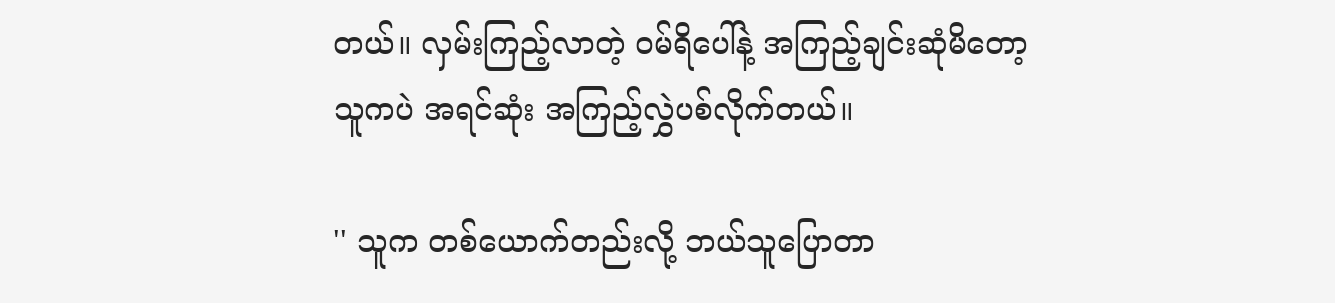တယ်။ လှမ်းကြည့်လာတဲ့ ဝမ်ရိပေါ်နဲ့ အကြည့်ချင်းဆုံမိတော့ သူကပဲ အရင်ဆုံး အကြည့်လွှဲပစ်လိုက်တယ်။

'' သူက တစ်ယောက်တည်းလို့ ဘယ်သူပြောတာ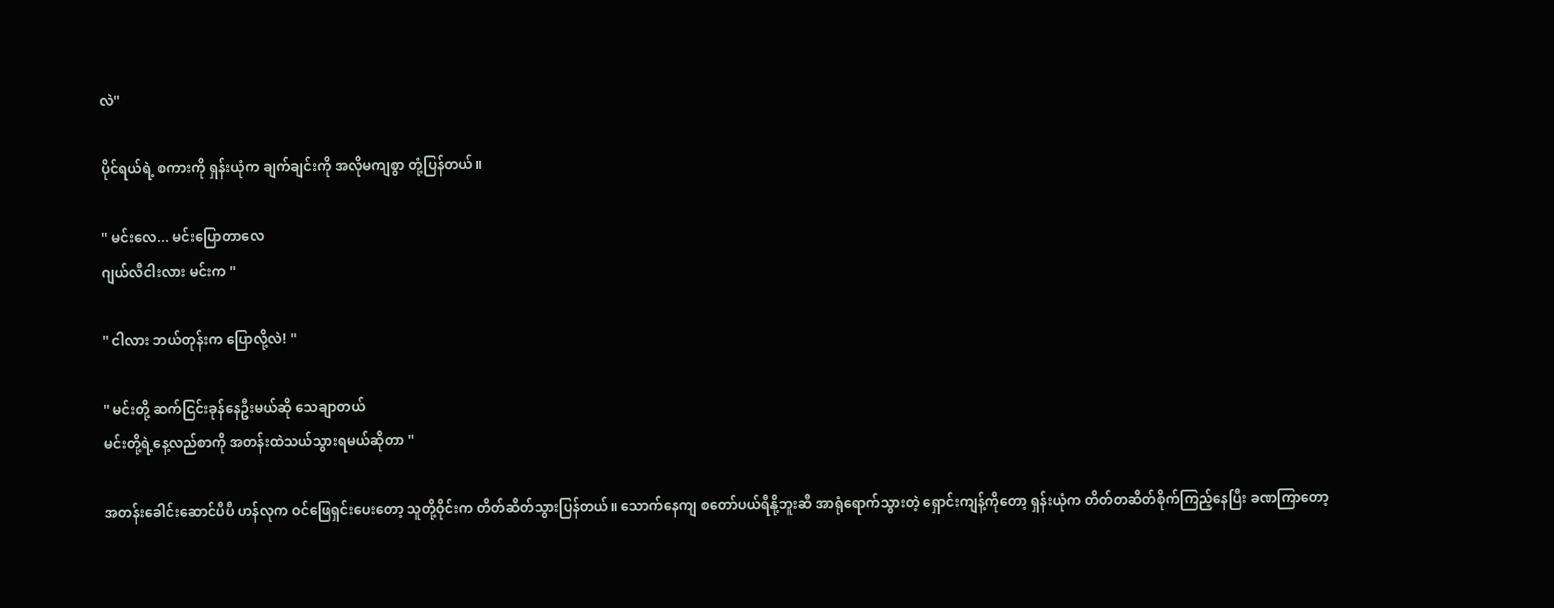လဲ''

ပိုင်ရယ်ရဲ့ စကားကို ရှန်းယုံက ချက်ချင်းကို အလိုမကျစွာ တုံ့ပြန်တယ်။

'' မင်းလေ... မင်းပြောတာလေ
ဂျယ်လီငါးလား မင်းက ''

'' ငါလား ဘယ်တုန်းက ပြောလို့လဲ! ''

'' မင်းတို့ ဆက်ငြင်းခုန်နေဦးမယ်ဆို သေချာတယ်
မင်းတို့ရဲ့နေ့လည်စာကို အတန်းထဲသယ်သွားရမယ်ဆိုတာ ''

အတန်းခေါင်းဆောင်ပီပီ ဟန်လုက ဝင်ဖြေရှင်းပေးတော့ သူတို့ဝိုင်းက တိတ်ဆိတ်သွားပြန်တယ်။ သောက်နေကျ စတော်ပယ်ရီနို့ဘူးဆီ အာရုံရောက်သွားတဲ့ ရှောင်းကျန့်ကိုတော့ ရှန်းယုံက တိတ်တဆိတ်စိုက်ကြည့်နေပြီး ခဏကြာတော့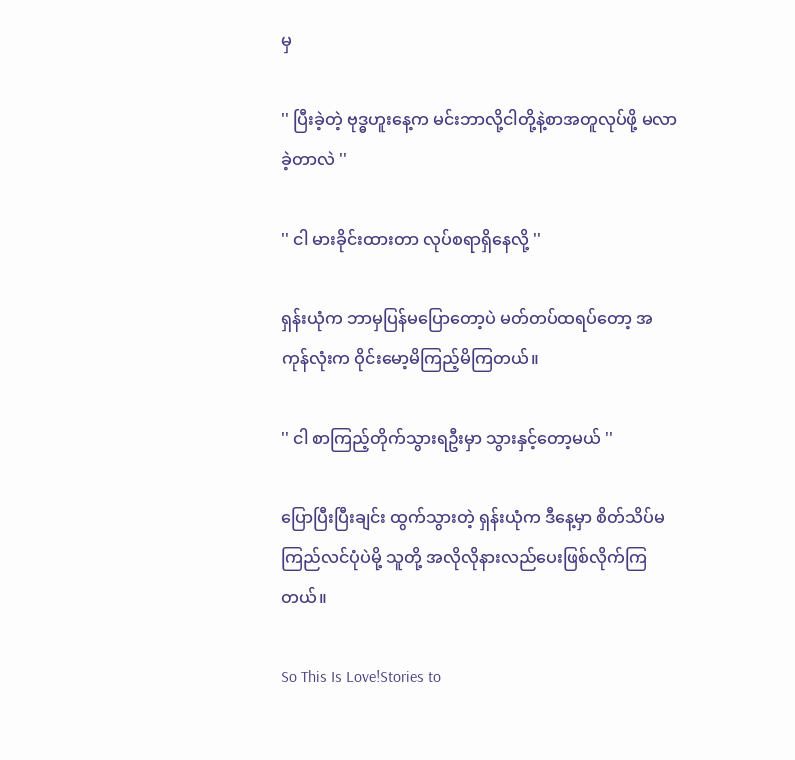မှ

'' ပြီးခဲ့တဲ့ ဗုဒ္ဓဟူးနေ့က မင်းဘာလို့ငါတို့နဲ့စာအတူလုပ်ဖို့ မလာခဲ့တာလဲ ''

'' ငါ မားခိုင်းထားတာ လုပ်စရာရှိနေလို့ ''

ရှန်းယုံက ဘာမှပြန်မပြောတော့ပဲ မတ်တပ်ထရပ်တော့ အကုန်လုံးက ဝိုင်းမော့မိကြည့်မိကြတယ်။

'' ငါ စာကြည့်တိုက်သွားရဦးမှာ သွားနှင့်တော့မယ် ''

ပြောပြီးပြီးချင်း ထွက်သွားတဲ့ ရှန်းယုံက ဒီနေ့မှာ စိတ်သိပ်မကြည်လင်ပုံပဲမို့ သူတို့ အလိုလိုနားလည်ပေးဖြစ်လိုက်ကြတယ်။

So This Is Love!Stories to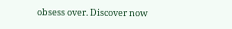obsess over. Discover now